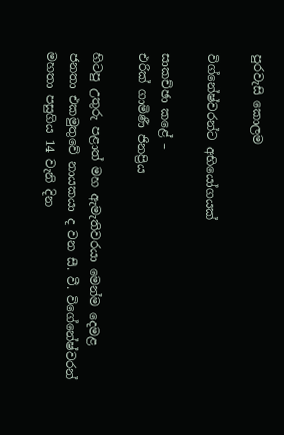පුරවැසි කොලම

විග්නේෂ්වරන්ට අභියෝගයක්

සාකච්ඡා කළේ –
එරික් ගාමිණී ජිනප්‍රිය

හිටපු උතුරු පළාත් මහ ඇමැතිවරයා මෙන්ම දෙමළ ජනතා එකමුතුවේ නායකයා ද වන සී. වී. විගේනේෂ්වරන් මහතා පසුගිය 14 වැනි දින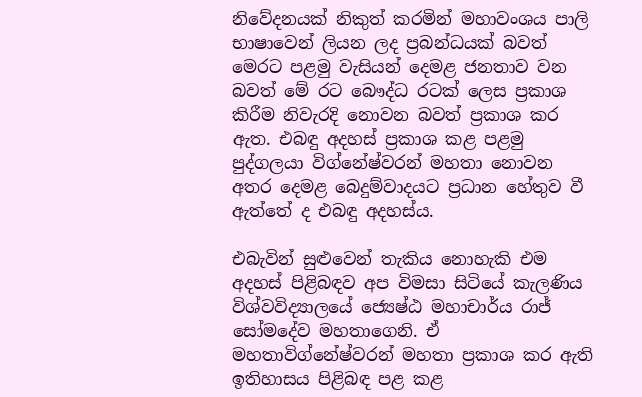නිවේදනයක් නිකුත් කරමින් මහාවංශය පාලි භාෂාවෙන් ලියන ලද ප්‍රබන්ධයක් බවත් මෙරට පළමු වැසියන් දෙමළ ජනතාව වන බවත් මේ රට බෞද්ධ රටක් ලෙස ප්‍රකාශ කිරීම නිවැරදි නොවන බවත් ප්‍රකාශ කර ඇත. එබඳු අදහස් ප්‍රකාශ කළ පළමු පුද්ගලයා විග්නේෂ්වරන් මහතා නොවන අතර දෙමළ බෙදුම්වාදයට ප්‍රධාන හේතුව වී ඇත්තේ ද එබඳු අදහස්ය.

එබැවින් සුළුවෙන් තැකිය නොහැකි එම අදහස් පිළිබඳව අප විමසා සිටියේ කැලණිය විශ්වවිද්‍යාලයේ ජ්‍යෙෂ්ඨ මහාචාර්ය රාජ් සෝමදේව මහතාගෙනි. ඒ මහතාවිග්නේෂ්වරන් මහතා ප්‍රකාශ කර ඇති ඉතිහාසය පිළිබඳ පළ කළ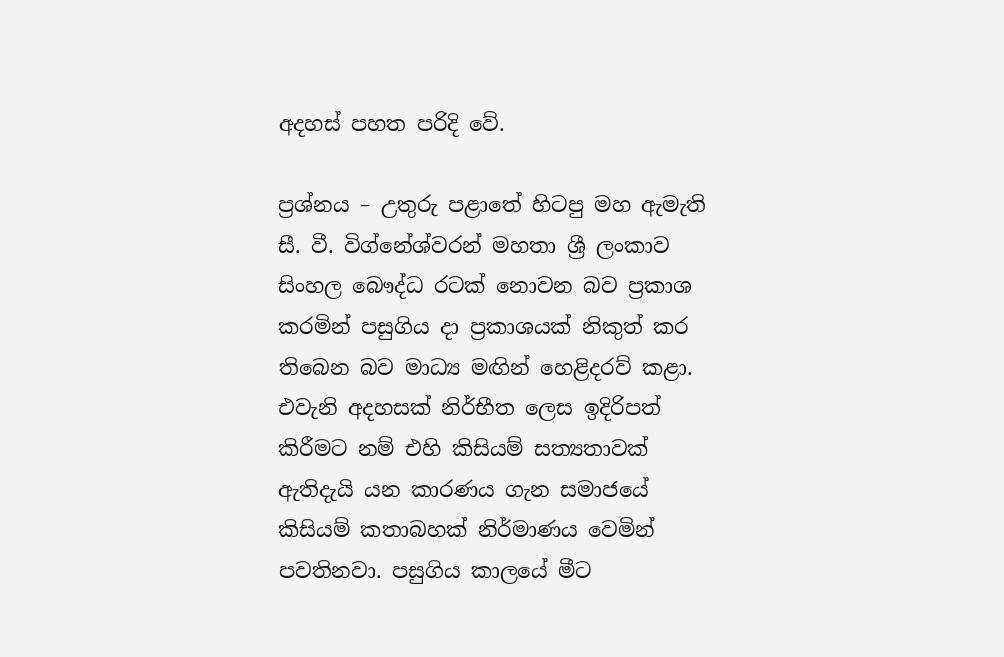අදහස් පහත පරිදි වේ.

ප්‍රශ්නය – උතුරු පළාතේ හිටපු මහ ඇමැති සී. වී. විග්නේශ්වරන් මහතා ශ්‍රී ලංකාව සිංහල බෞද්ධ රටක් නොවන බව ප්‍රකාශ කරමින් පසුගිය දා ප්‍රකාශයක් නිකුත් කර තිබෙන බව මාධ්‍ය මඟින් හෙළිදරව් කළා. එවැනි අදහසක් නිර්භීත ලෙස ඉදිරිපත් කිරීමට නම් එහි කිසියම් සත්‍යතාවක් ඇතිදැයි යන කාරණය ගැන සමාජයේ කිසියම් කතාබහක් නිර්මාණය වෙමින් පවතිනවා. පසුගිය කාලයේ මීට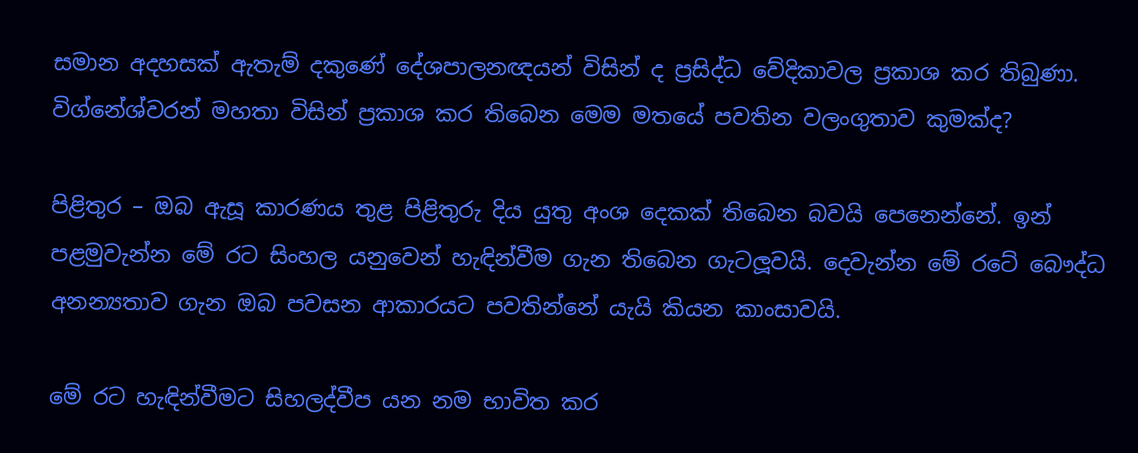සමාන අදහසක් ඇතැම් දකුණේ දේශපාලනඥයන් විසින් ද ප්‍රසිද්ධ වේදිකාවල ප්‍රකාශ කර තිබුණා. විග්නේශ්වරන් මහතා විසින් ප්‍රකාශ කර තිබෙන මෙම මතයේ පවතින වලංගුතාව කුමක්ද?

පිළිතුර – ඔබ ඇසූ කාරණය තුළ පිළිතුරු දිය යුතු අංශ දෙකක් තිබෙන බවයි පෙනෙන්නේ. ඉන් පළමුවැන්න මේ රට සිංහල යනුවෙන් හැඳින්වීම ගැන තිබෙන ගැටලූවයි. දෙවැන්න මේ රටේ බෞද්ධ අනන්‍යතාව ගැන ඔබ පවසන ආකාරයට පවතින්නේ යැයි කියන කාංසාවයි.

මේ රට හැඳින්වීමට සිහලද්වීප යන නම භාවිත කර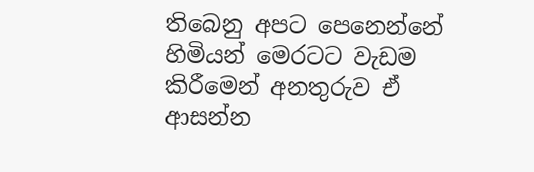තිබෙනු අපට පෙනෙන්නේ හිමියන් මෙරටට වැඩම කිරීමෙන් අනතුරුව ඒ ආසන්න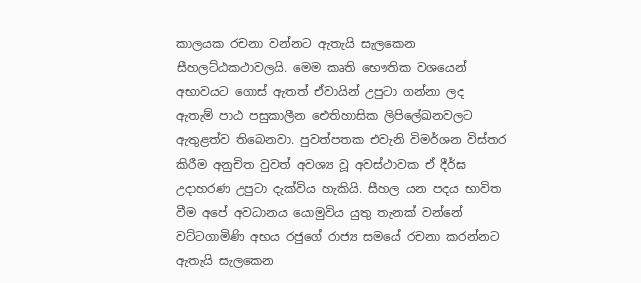කාලයක රචනා වන්නට ඇතැයි සැලකෙන සීහලට්ඨකථාවලයි. මෙම කෘති භෞතික වශයෙන් අභාවයට ගොස් ඇතත් ඒවායින් උපුටා ගන්නා ලද ඇතැම් පාඨ පසුකාලීන ඓතිහාසික ලිපිලේඛනවලට ඇතුළත්ව තිබෙනවා. පුවත්පතක එවැනි විමර්ශන විස්තර කිරීම අනුචිත වුවත් අවශ්‍ය වූ අවස්ථාවක ඒ දීර්ඝ උදාහරණ උපුටා දැක්විය හැකියි. සීහල යන පදය භාවිත වීම අපේ අවධානය යොමුවිය යුතු තැනක් වන්නේ වට්ටගාමිණි අභය රජුගේ රාජ්‍ය සමයේ රචනා කරන්නට ඇතැයි සැලකෙන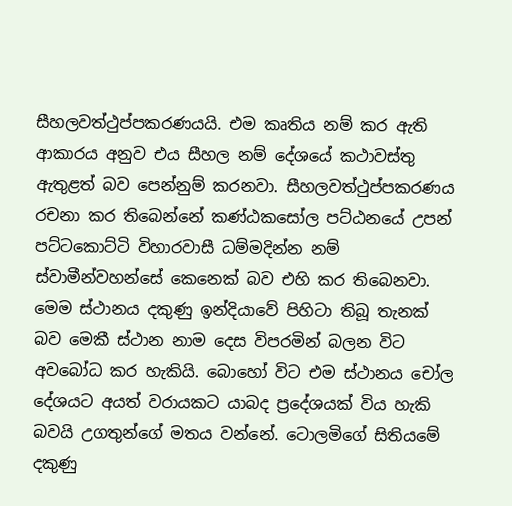සීහලවත්ථුප්පකරණයයි. එම කෘතිය නම් කර ඇති ආකාරය අනුව එය සීහල නම් දේශයේ කථාවස්තු ඇතුළත් බව පෙන්නුම් කරනවා. සීහලවත්ථුප්පකරණය රචනා කර තිබෙන්නේ කණ්ඨකසෝල පට්ඨනයේ උපන් පට්ටකොට්ටි විහාරවාසී ධම්මදින්න නම් ස්වාමීන්වහන්සේ කෙනෙක් බව එහි කර තිබෙනවා. මෙම ස්ථානය දකුණු ඉන්දියාවේ පිහිටා තිබූ තැනක් බව මෙකී ස්ථාන නාම දෙස විපරමින් බලන විට අවබෝධ කර හැකියි. බොහෝ විට එම ස්ථානය චෝල දේශයට අයත් වරායකට යාබද ප්‍රදේශයක් විය හැකි බවයි උගතුන්ගේ මතය වන්නේ. ටොලමිගේ සිතියමේ දකුණු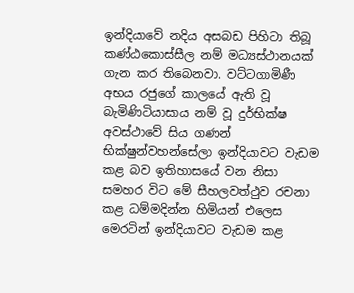ඉන්දියාවේ නදිය අසබඩ පිහිටා තිබූ කණ්ඨකොස්සීල නම් මධ්‍යස්ථානයක් ගැන කර තිබෙනවා. වට්ටගාමිණී අභය රජුගේ කාලයේ ඇති වූ බැමිණිටියාසාය නම් වූ දුර්භික්ෂ අවස්ථාවේ සිය ගණන් භික්ෂුන්වහන්සේලා ඉන්දියාවට වැඩම කළ බව ඉතිහාසයේ වන නිසා සමහර විට මේ සීහලවත්ථුව රචනා කළ ධම්මදින්න හිමියන් එලෙස මෙරටින් ඉන්දියාවට වැඩම කළ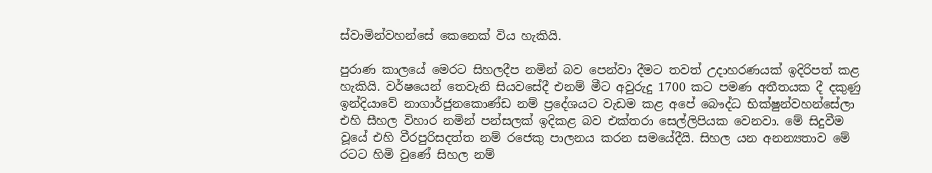ස්වාමින්වහන්සේ කෙනෙක් විය හැකියි.

පුරාණ කාලයේ මෙරට සිහලදීප නමින් බව පෙන්වා දීමට තවත් උදාහරණයක් ඉදිරිපත් කළ හැකියි. වර්ෂයෙන් තෙවැනි සියවසේදී එනම් මීට අවුරුදු 1700 කට පමණ අතීතයක දී දකුණු ඉන්දියාවේ නාගාර්ජුනකොණ්ඩ නම් ප්‍රදේශයට වැඩම කළ අපේ බෞද්ධ භික්ෂුන්වහන්සේලා එහි සීහල විහාර නමින් පන්සලක් ඉදිකළ බව එක්තරා සෙල්ලිපියක වෙනවා. මේ සිදුවීම වූයේ එහි වීරපුරිසදත්ත නම් රජෙකු පාලනය කරන සමයේදීයි. සිහල යන අනන්‍යතාව මේ රටට හිමි වුණේ සිහල නම්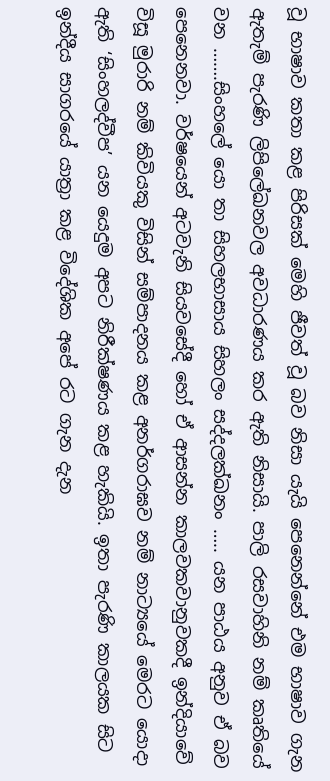වූ භාෂාව කතා කළ පිරිසක් මෙහි ජීවත් වූ බව නිසා යැයි පෙනෙන්නේ එම භාෂාව ගැන ඇතැම් පැරණි ලිපිලේඛනවල අවධාරණය කර ඇති නිසායි. පාලි රසවාහිනි නම් කෘතියේ වන …….සිංහලේ යො තා සිහලභාසාය සිහලං සද්දලක්ඛනං ….. යන පාඨය අනුව ඒ බව පෙනෙනවා. වර්ෂයෙන් අටවැනි සියවසේදී හෝ ඒ ආසන්න කාලවකවානුවකදී ඉන්දියාවේ විසූ මුරාරි නම් කිවියකු විසින් සම්පාදනය කළ අනර්ගරාඝව නම් නාට්‍යයේ මෙරට යොදා ඇති ‘සිංහලද්වීප’ යන යෙදුම අපට නිරීක්ෂණය කළ හැකියි. ඉතා පැරණි කාලයක සිට ඉන්දීය සාගරයේ යාත්‍රා කළ විදේශික අපේ රට ගැන දැන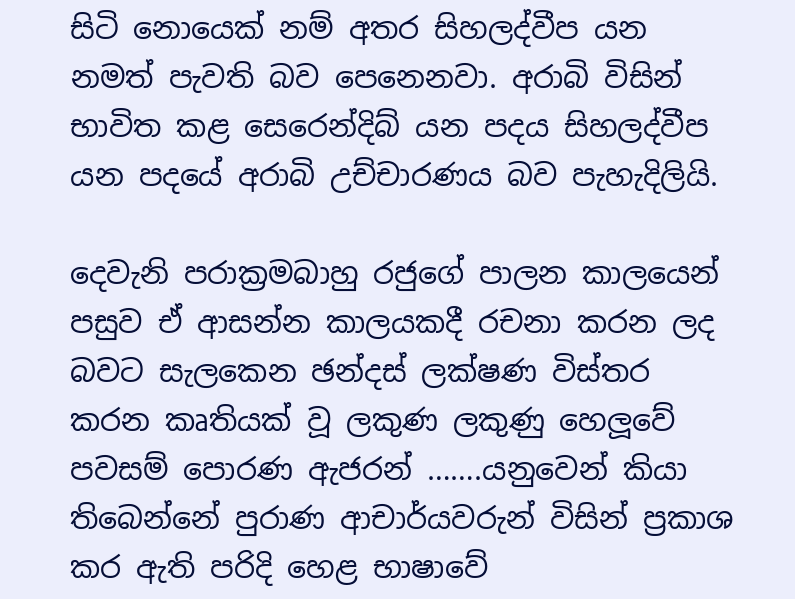සිටි නොයෙක් නම් අතර සිහලද්වීප යන නමත් පැවති බව පෙනෙනවා. අරාබි විසින් භාවිත කළ සෙරෙන්දිබ් යන පදය සිහලද්වීප යන පදයේ අරාබි උච්චාරණය බව පැහැදිලියි.

දෙවැනි පරාක්‍රමබාහු රජුගේ පාලන කාලයෙන් පසුව ඒ ආසන්න කාලයකදී රචනා කරන ලද බවට සැලකෙන ඡන්දස් ලක්ෂණ විස්තර කරන කෘතියක් වූ ලකුණ ලකුණු හෙලූවේ පවසම් පොරණ ඇජරන් …….යනුවෙන් කියා තිබෙන්නේ පුරාණ ආචාර්යවරුන් විසින් ප්‍රකාශ කර ඇති පරිදි හෙළ භාෂාවේ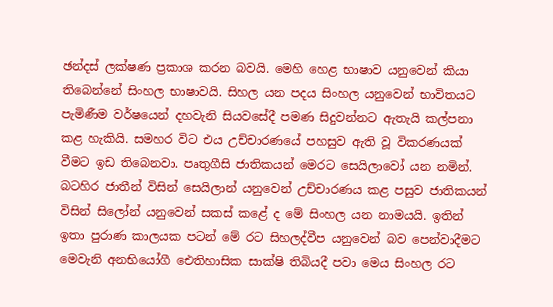ඡන්දස් ලක්ෂණ ප්‍රකාශ කරන බවයි. මෙහි හෙළ භාෂාව යනුවෙන් කියා තිබෙන්නේ සිංහල භාෂාවයි. සිහල යන පදය සිංහල යනුවෙන් භාවිතයට පැමිණීම වර්ෂයෙන් දහවැනි සියවසේදී පමණ සිදුවන්නට ඇතැයි කල්පනා කළ හැකියි. සමහර විට එය උච්චාරණයේ පහසුව ඇති වූ විකරණයක් වීමට ඉඩ තිබෙනවා. පෘතුගීසි ජාතිකයන් මෙරට සෙයිලාවෝ යන නමින්. බටහිර ජාතීන් විසින් සෙයිලාන් යනුවෙන් උච්චාරණය කළ පසුව ජාතිකයන් විසින් සිලෝන් යනුවෙන් සකස් කළේ ද මේ සිංහල යන නාමයයි. ඉතින් ඉතා පුරාණ කාලයක පටන් මේ රට සිහලද්වීප යනුවෙන් බව පෙන්වාදීමට මෙවැනි අනභියෝගී ඓතිහාසික සාක්ෂි තිබියදී පවා මෙය සිංහල රට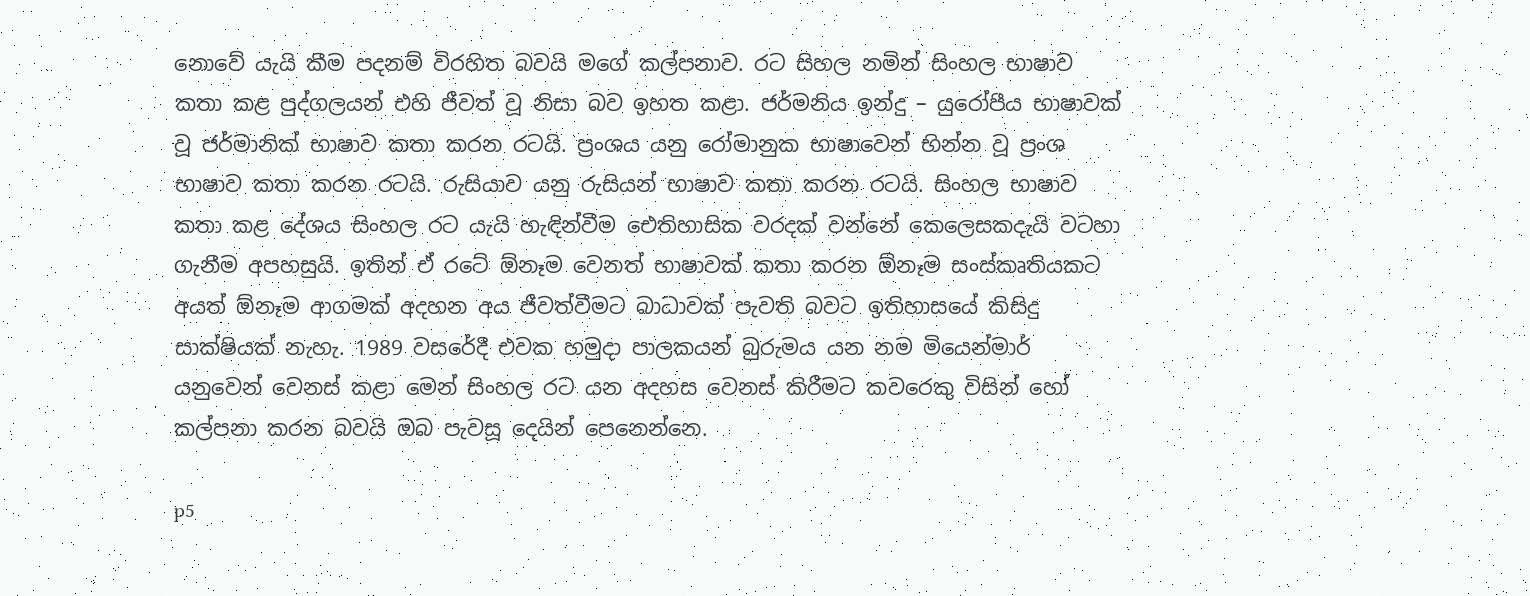නොවේ යැයි කීම පදනම් විරහිත බවයි මගේ කල්පනාව. රට සිහල නමින් සිංහල භාෂාව කතා කළ පුද්ගලයන් එහි ජීවත් වූ නිසා බව ඉහත කළා. ජර්මනිය ඉන්දු – යුරෝපීය භාෂාවක් වූ ජර්මානික් භාෂාව කතා කරන රටයි. ප්‍රංශය යනු රෝමානුක භාෂාවෙන් භින්න වූ ප්‍රංශ භාෂාව කතා කරන රටයි. රුසියාව යනු රුසියන් භාෂාව කතා කරන රටයි. සිංහල භාෂාව කතා කළ දේශය සිංහල රට යැයි හැඳින්වීම ඓතිහාසික වරදක් වන්නේ කෙලෙසකදැයි වටහා ගැනීම අපහසුයි. ඉතින් ඒ රටේ ඕනෑම වෙනත් භාෂාවක් කතා කරන ඕනෑම සංස්කෘතියකට අයත් ඕනෑම ආගමක් අදහන අය ජීවත්වීමට බාධාවක් පැවති බවට ඉතිහාසයේ කිසිදු සාක්ෂියක් නැහැ. 1989 වසරේදී එවක හමුදා පාලකයන් බුරුමය යන නම මියෙන්මාර් යනුවෙන් වෙනස් කළා මෙන් සිංහල රට යන අදහස වෙනස් කිරීමට කවරෙකු විසින් හෝ කල්පනා කරන බවයි ඔබ පැවසූ දෙයින් පෙනෙන්නෙ.

p5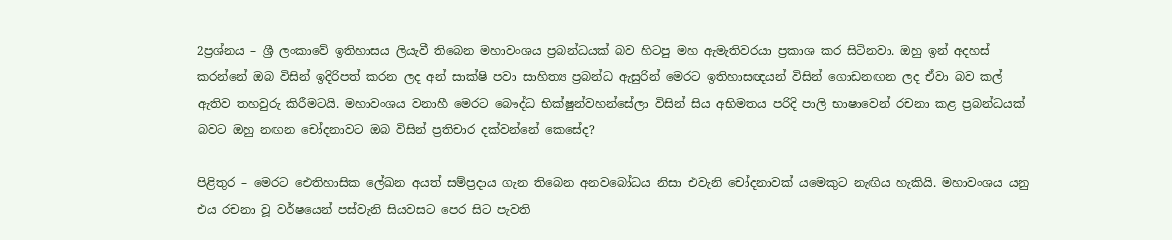2ප්‍රශ්නය – ශ්‍රී ලංකාවේ ඉතිහාසය ලියැවී තිබෙන මහාවංශය ප්‍රබන්ධයක් බව හිටපු මහ ඇමැතිවරයා ප්‍රකාශ කර සිටිනවා. ඔහු ඉන් අදහස් කරන්නේ ඔබ විසින් ඉදිරිපත් කරන ලද අන් සාක්ෂි පවා සාහිත්‍ය ප්‍රබන්ධ ඇසුරින් මෙරට ඉතිහාසඥයන් විසින් ගොඩනඟන ලද ඒවා බව කල් ඇතිව තහවුරු කිරීමටයි. මහාවංශය වනාහී මෙරට බෞද්ධ භික්ෂුන්වහන්සේලා විසින් සිය අභිමතය පරිදි පාලි භාෂාවෙන් රචනා කළ ප්‍රබන්ධයක් බවට ඔහු නඟන චෝදනාවට ඔබ විසින් ප්‍රතිචාර දක්වන්නේ කෙසේද?

පිළිතුර – මෙරට ඓතිහාසික ලේඛන අයත් සම්ප්‍රදාය ගැන තිබෙන අනවබෝධය නිසා එවැනි චෝදනාවක් යමෙකුට නැඟිය හැකියි. මහාවංශය යනු එය රචනා වූ වර්ෂයෙන් පස්වැනි සියවසට පෙර සිට පැවති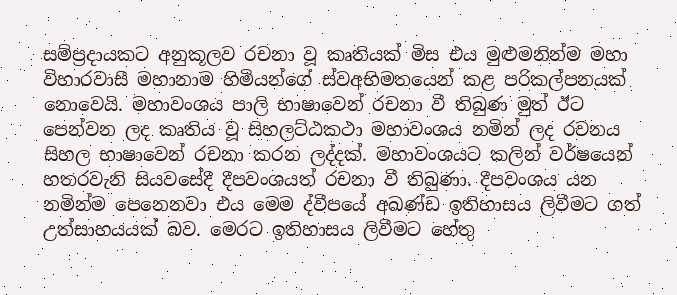සම්ප්‍රදායකට අනුකූලව රචනා වූ කෘතියක් මිස එය මුළුමනින්ම මහා විහාරවාසී මහානාම හිමියන්ගේ ස්වඅභිමතයෙන් කළ පරිකල්පනයක් නොවෙයි. මහාවංශය පාලි භාෂාවෙන් රචනා වී තිබුණ මුත් ඊට පෙන්වන ලද කෘතිය වූ සිහලට්ඨකථා මහාවංශය නමින් ලද රචනය සිහල භාෂාවෙන් රචනා කරන ලද්දක්. මහාවංශයට කලින් වර්ෂයෙන් හතරවැනි සියවසේදී දීපවංශයත් රචනා වී තිබුණා. දීපවංශය යන නමින්ම පෙනෙනවා එය මෙම ද්වීපයේ අඛණ්ඩ ඉතිහාසය ලිවීමට ගත් උත්සාහයයක් බව. මෙරට ඉතිහාසය ලිවීමට හේතු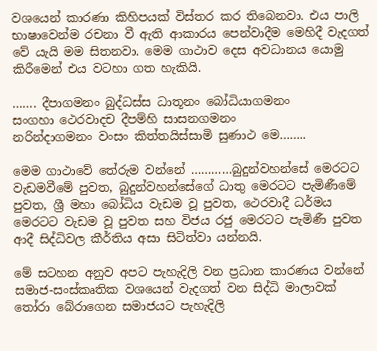වශයෙන් කාරණා කිහිපයක් විස්තර කර තිබෙනවා. එය පාලි භාෂාවෙන්ම රචනා වී ඇති ආකාරය පෙන්වාදීම මෙහිදී වැදගත් වේ යැයි මම සිතනවා. මෙම ගාථාව දෙස අවධානය යොමු කිරීමෙන් එය වටහා ගත හැකියි.

……. දීපාගමනං බුද්ධස්ස ධාතූනං බෝධියාගමනං
සංගහා ථෙරවාදච දීපම්හි සාසනගමනං
නරින්දාගමනං වංසං කිත්තයිස්සාමි සුණාථ මෙ……..

මෙම ගාථාවේ තේරුම වන්නේ …………බුදුන්වහන්සේ මෙරටට වැඩමවීමේ පුවත, බුදුන්වහන්සේගේ ධාතු මෙරටට පැමිණීමේ පුවත, ශ්‍රී මහා බෝධිය වැඩම වූ පුවත, ථෙරවාදී ධර්මය මෙරටට වැඩම වූ පුවත සහ විජය රජු මෙරටට පැමිණී පුවත ආදී සිද්ධිවල කීර්තිය අසා සිටිත්වා යන්නයි.

මේ සටහන අනුව අපට පැහැදිලි වන ප්‍රධාන කාරණය වන්නේ සමාජ-සංස්කෘතික වශයෙන් වැදගත් වන සිද්ධි මාලාවක් තෝරා බේරාගෙන සමාජයට පැහැදිලි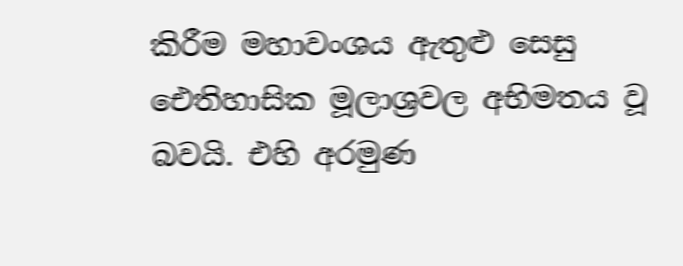කිරීම මහාවංශය ඇතුළු සෙසු ඓතිහාසික මූලාශ්‍රවල අභිමතය වූ බවයි. එහි අරමුණ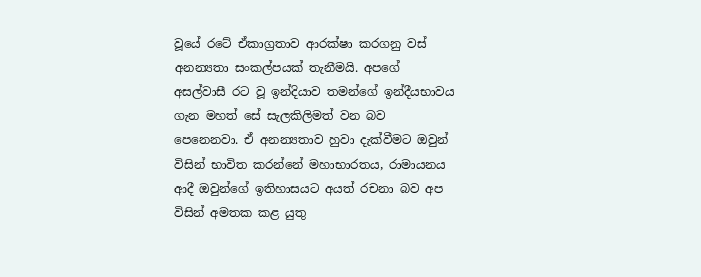වූයේ රටේ ඒකාග්‍රතාව ආරක්ෂා කරගනු වස් අනන්‍යතා සංකල්පයක් තැනීමයි. අපගේ අසල්වාසී රට වූ ඉන්දියාව තමන්ගේ ඉන්දීයභාවය ගැන මහත් සේ සැලකිලිමත් වන බව පෙනෙනවා. ඒ අනන්‍යතාව හුවා දැක්වීමට ඔවුන් විසින් භාවිත කරන්නේ මහාභාරතය, රාමායනය ආදී ඔවුන්ගේ ඉතිහාසයට අයත් රචනා බව අප විසින් අමතක කළ යුතු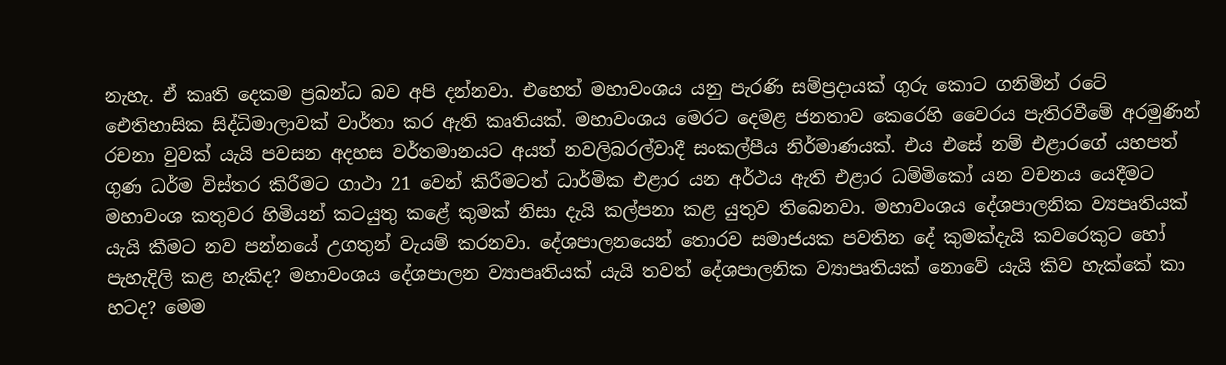නැහැ. ඒ කෘති දෙකම ප්‍රබන්ධ බව අපි දන්නවා. එහෙත් මහාවංශය යනු පැරණි සම්ප්‍රදායක් ගුරු කොට ගනිමින් රටේ ඓතිහාසික සිද්ධිමාලාවක් වාර්තා කර ඇති කෘතියක්. මහාවංශය මෙරට දෙමළ ජනතාව කෙරෙහි වෛරය පැතිරවීමේ අරමුණින් රචනා වුවක් යැයි පවසන අදහස වර්තමානයට අයත් නවලිබරල්වාදී සංකල්පීය නිර්මාණයක්. එය එසේ නම් එළාරගේ යහපත් ගුණ ධර්ම විස්තර කිරීමට ගාථා 21 වෙන් කිරීමටත් ධාර්මික එළාර යන අර්ථය ඇති එළාර ධම්මිකෝ යන වචනය යෙදීමට මහාවංශ කතුවර හිමියන් කටයුතු කළේ කුමක් නිසා දැයි කල්පනා කළ යුතුව තිබෙනවා. මහාවංශය දේශපාලනික ව්‍යපෘතියක් යැයි කීමට නව පන්නයේ උගතුන් වැයම් කරනවා. දේශපාලනයෙන් තොරව සමාජයක පවතින දේ කුමක්දැයි කවරෙකුට හෝ පැහැදිලි කළ හැකිද? මහාවංශය දේශපාලන ව්‍යාපෘතියක් යැයි තවත් දේශපාලනික ව්‍යාපෘතියක් නොවේ යැයි කිව හැක්කේ කා හටද? මෙම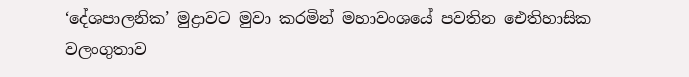‘දේශපාලනික’ මුද්‍රාවට මුවා කරමින් මහාවංශයේ පවතින ඓතිහාසික වලංගුතාව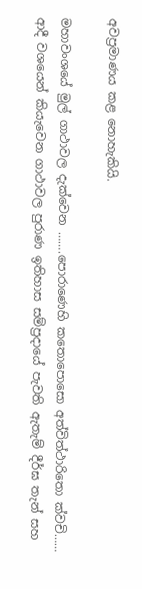අවප්‍රමාණය කළ නොහැකියි.

මහාවංශයේ මුල් ගාථාවල දැක්වෙන …….පොරාණෙහි කතොපොසො අත්විත්ථාරිතො ක්වචි…… ආදී වශයෙන් කියැවෙන ගාථාවල පුරාණ ඉතිහාස සම්ප්‍රදායේ පැවති ඇතැම් දීර්ඝ තැන් සහ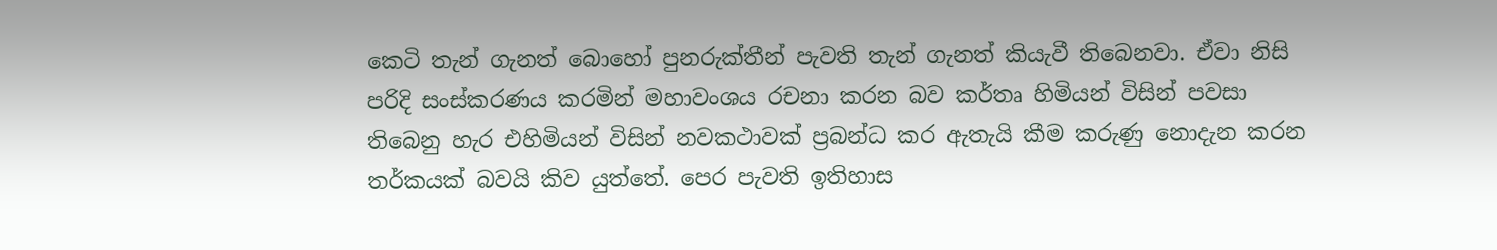කෙටි තැන් ගැනත් බොහෝ පුනරුක්තීන් පැවති තැන් ගැනත් කියැවී තිබෙනවා. ඒවා නිසි පරිදි සංස්කරණය කරමින් මහාවංශය රචනා කරන බව කර්තෘ හිමියන් විසින් පවසා තිබෙනු හැර එහිමියන් විසින් නවකථාවක් ප්‍රබන්ධ කර ඇතැයි කීම කරුණු නොදැන කරන තර්කයක් බවයි කිව යුත්තේ. පෙර පැවති ඉතිහාස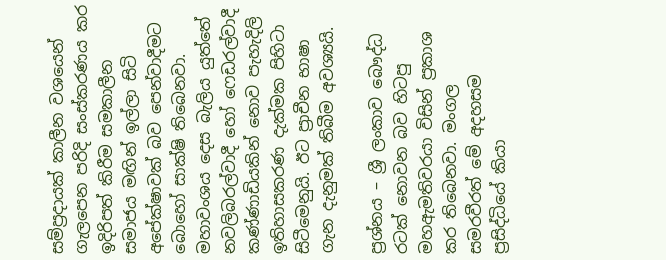සම්ප්‍රදායක් කාලීන වශයෙන් ගැලපෙන පරිදි සංස්කරණය කර ඉදිරිපත් කිරීම සමකාලීන සමාජය මඟින් ඉල්ලා සිටි අපේක්ෂාවක් බව පෙන්වාදීමට බොහෝ සාක්ෂි තිබෙනවා. මහාවංශය දෙස බැලිය යුත්තේ නවලිබරල්වාදී හෝ ෆෙඩරල්වාදී කණ්ණාඩියකින් නොව පැහැදිලි ඉතිහාසකරණ දැක්මක පිහිටා සිටීමෙනුයි. ඊට ප්‍රාචීන භාෂා ගැන දැනුමක් තිබීම අවශ්‍යයි.

ප්‍රශ්නය – ශ්‍රී ලංකාව බෞද්ධ රටක් නොවන බව හිටපු මහඇමතිවරයා විසින් ප්‍රකාශ කර තිබෙනවා. මංගල සමරවීරත් මේ අදහසම ප්‍රසිද්ධියේ කියා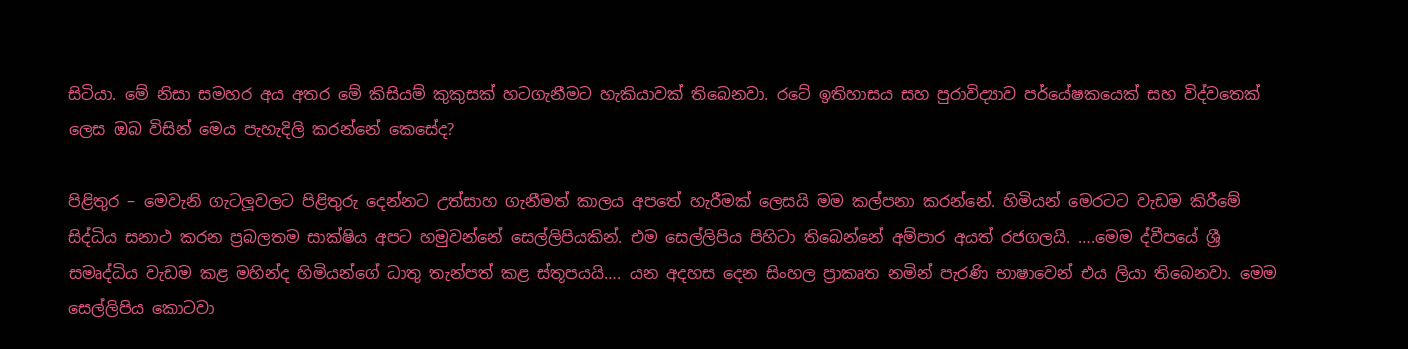සිටියා. මේ නිසා සමහර අය අතර මේ කිසියම් කුකුසක් හටගැනීමට හැකියාවක් තිබෙනවා. රටේ ඉතිහාසය සහ පුරාවිද්‍යාව පර්යේෂකයෙක් සහ විද්වතෙක් ලෙස ඔබ විසින් මෙය පැහැදිලි කරන්නේ කෙසේද?

පිළිතුර – මෙවැනි ගැටලූවලට පිළිතුරු දෙන්නට උත්සාහ ගැනීමත් කාලය අපතේ හැරීමක් ලෙසයි මම කල්පනා කරන්නේ. හිමියන් මෙරටට වැඩම කිරීමේ සිද්ධිය සනාථ කරන ප්‍රබලතම සාක්ෂිය අපට හමුවන්නේ සෙල්ලිපියකින්. එම සෙල්ලිපිය පිහිටා තිබෙන්නේ අම්පාර අයත් රජගලයි. ….මෙම ද්වීපයේ ශ්‍රී සමෘද්ධිය වැඩම කළ මහින්ද හිමියන්ගේ ධාතු තැන්පත් කළ ස්තූපයයි…. යන අදහස දෙන සිංහල ප්‍රාකෘත නමින් පැරණි භාෂාවෙන් එය ලියා තිබෙනවා. මෙම සෙල්ලිපිය කොටවා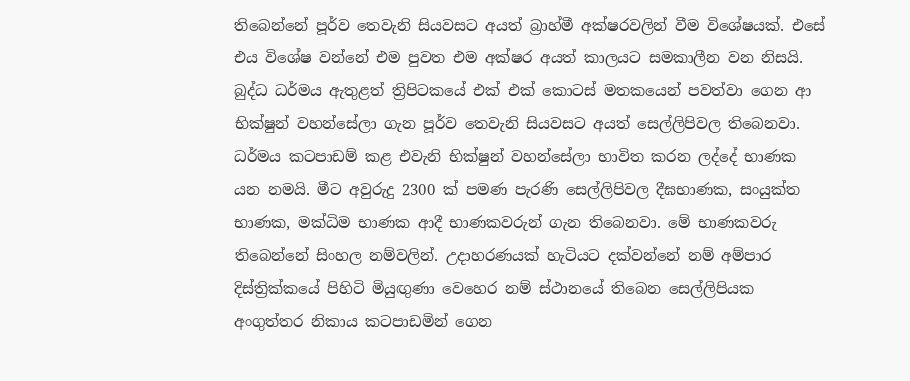තිබෙන්නේ පූර්ව තෙවැනි සියවසට අයත් බ්‍රාහ්මී අක්ෂරවලින් වීම විශේෂයක්. එසේ එය විශේෂ වන්නේ එම පුවත එම අක්ෂර අයත් කාලයට සමකාලීන වන නිසයි. බුද්ධ ධර්මය ඇතුළත් ත්‍රිපිටකයේ එක් එක් කොටස් මතකයෙන් පවත්වා ගෙන ආ භික්ෂුන් වහන්සේලා ගැන පූර්ව තෙවැනි සියවසට අයත් සෙල්ලිපිවල තිබෙනවා. ධර්මය කටපාඩම් කළ එවැනි භික්ෂුන් වහන්සේලා භාවිත කරන ලද්දේ භාණක යන නමයි. මීට අවුරුදු 2300 ක් පමණ පැරණි සෙල්ලිපිවල දීඝභාණක, සංයුක්ත භාණක, මක්‍ධිම භාණක ආදී භාණකවරුන් ගැන තිබෙනවා. මේ භාණකවරු තිබෙන්නේ සිංහල නම්වලින්. උදාහරණයක් හැටියට දක්වන්නේ නම් අම්පාර දිස්ත්‍රික්කයේ පිහිටි මියුඟුණා වෙහෙර නම් ස්ථානයේ තිබෙන සෙල්ලිපියක අංගුත්තර නිකාය කටපාඩමින් ගෙන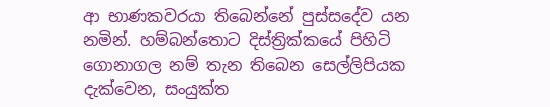ආ භාණකවරයා තිබෙන්නේ පුස්සදේව යන නමින්. හම්බන්තොට දිස්ත්‍රික්කයේ පිහිටි ගොනාගල නම් තැන තිබෙන සෙල්ලිපියක දැක්වෙන, සංයුක්ත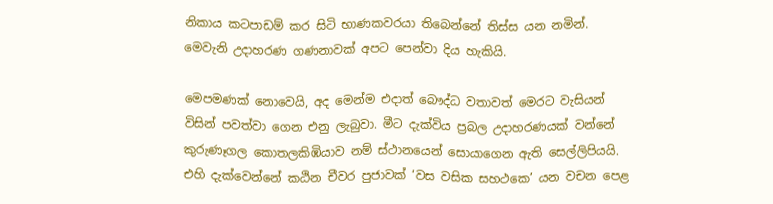නිකාය කටපාඩම් කර සිටි භාණකවරයා තිබෙන්නේ තිස්ස යන නමින්. මෙවැනි උදාහරණ ගණනාවක් අපට පෙන්වා දිය හැකියි.

මෙපමණක් නොවෙයි, අද මෙන්ම එදාත් බෞද්ධ වතාවත් මෙරට වැසියන් විසින් පවත්වා ගෙන එනු ලැබුවා. මීට දැක්විය ප්‍රබල උදාහරණයක් වන්නේ කුරුණෑගල කොතලකිඹියාව නම් ස්ථානයෙන් සොයාගෙන ඇති සෙල්ලිපියයි. එහි දැක්වෙන්නේ කඨින චීවර පුජාවක් ‘වස වසික සහථකෙ’ යන වචන පෙළ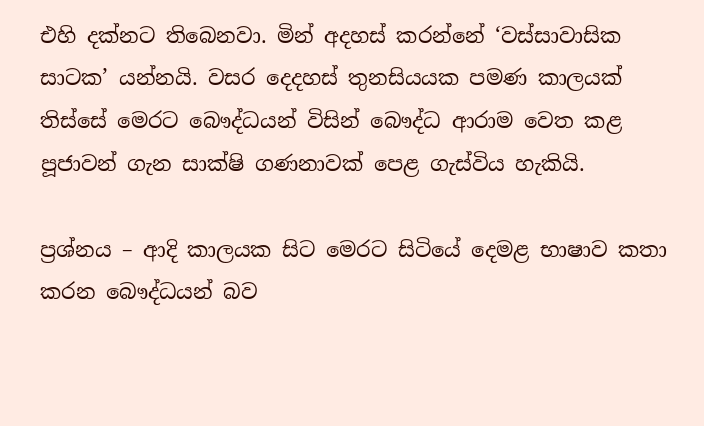එහි දක්නට තිබෙනවා. මින් අදහස් කරන්නේ ‘වස්සාවාසික සාටක’ යන්නයි. වසර දෙදහස් තුනසියයක පමණ කාලයක් තිස්සේ මෙරට බෞද්ධයන් විසින් බෞද්ධ ආරාම වෙත කළ පූජාවන් ගැන සාක්ෂි ගණනාවක් පෙළ ගැස්විය හැකියි.

ප්‍රශ්නය – ආදි කාලයක සිට මෙරට සිටියේ දෙමළ භාෂාව කතා කරන බෞද්ධයන් බව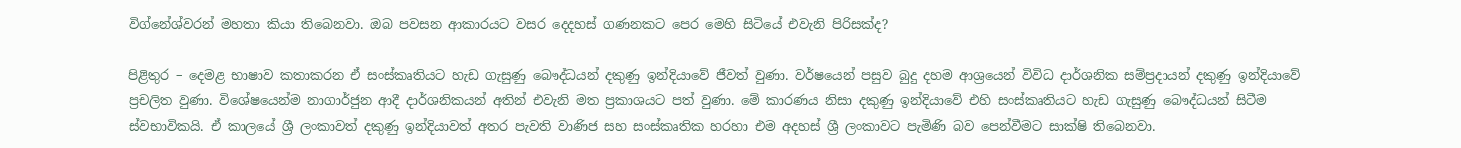විග්නේශ්වරන් මහතා කියා තිබෙනවා. ඔබ පවසන ආකාරයට වසර දෙදහස් ගණනකට පෙර මෙහි සිටියේ එවැනි පිරිසක්ද?

පිළිතුර – දෙමළ භාෂාව කතාකරන ඒ සංස්කෘතියට හැඩ ගැසුණු බෞද්ධයන් දකුණු ඉන්දියාවේ ජීවත් වුණා. වර්ෂයෙන් පසුව බුදු දහම ආශ්‍රයෙන් විවිධ දාර්ශනික සම්ප්‍රදායන් දකුණු ඉන්දියාවේ ප්‍රචලිත වුණා. විශේෂයෙන්ම නාගාර්ජුන ආදී දාර්ශනිකයන් අතින් එවැනි මත ප්‍රකාශයට පත් වුණා. මේ කාරණය නිසා දකුණු ඉන්දියාවේ එහි සංස්කෘතියට හැඩ ගැසුණු බෞද්ධයන් සිටීම ස්වභාවිකයි. ඒ කාලයේ ශ්‍රී ලංකාවත් දකුණු ඉන්දියාවත් අතර පැවති වාණිජ සහ සංස්කෘතික හරහා එම අදහස් ශ්‍රී ලංකාවට පැමිණි බව පෙන්වීමට සාක්ෂි තිබෙනවා.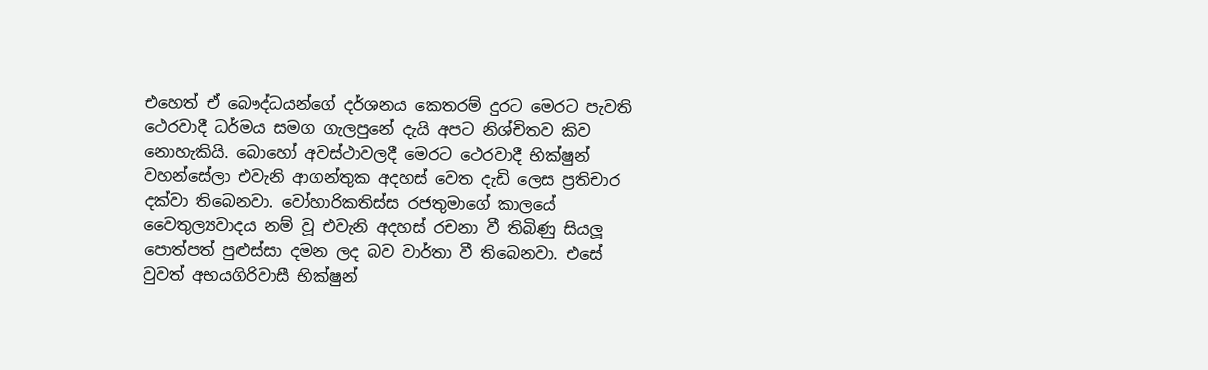එහෙත් ඒ බෞද්ධයන්ගේ දර්ශනය කෙතරම් දුරට මෙරට පැවති ථෙරවාදී ධර්මය සමග ගැලපුනේ දැයි අපට නිශ්චිතව කිව නොහැකියි. බොහෝ අවස්ථාවලදී මෙරට ථෙරවාදී භික්ෂුන් වහන්සේලා එවැනි ආගන්තුක අදහස් වෙත දැඩි ලෙස ප්‍රතිචාර දක්වා තිබෙනවා. වෝහාරිකතිස්ස රජතුමාගේ කාලයේ වෛතුල්‍යවාදය නම් වූ එවැනි අදහස් රචනා වී තිබිණු සියලූ පොත්පත් පුළුස්සා දමන ලද බව වාර්තා වී තිබෙනවා. එසේ වුවත් අභයගිරිවාසී භික්ෂුන්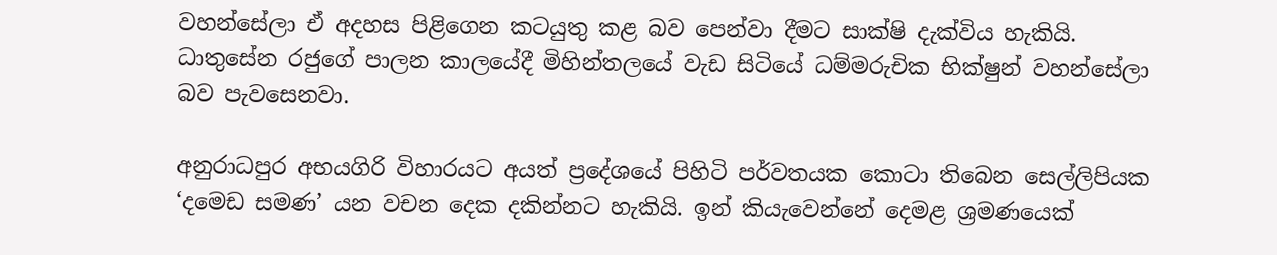වහන්සේලා ඒ අදහස පිළිගෙන කටයුතු කළ බව පෙන්වා දීමට සාක්ෂි දැක්විය හැකියි. ධාතුසේන රජුගේ පාලන කාලයේදී මිහින්තලයේ වැඩ සිටියේ ධම්මරුචික භික්ෂුන් වහන්සේලා බව පැවසෙනවා.

අනුරාධපුර අභයගිරි විහාරයට අයත් ප්‍රදේශයේ පිහිටි පර්වතයක කොටා තිබෙන සෙල්ලිපියක ‘දමෙඩ සමණ’ යන වචන දෙක දකින්නට හැකියි. ඉන් කියැවෙන්නේ දෙමළ ශ්‍රමණයෙක්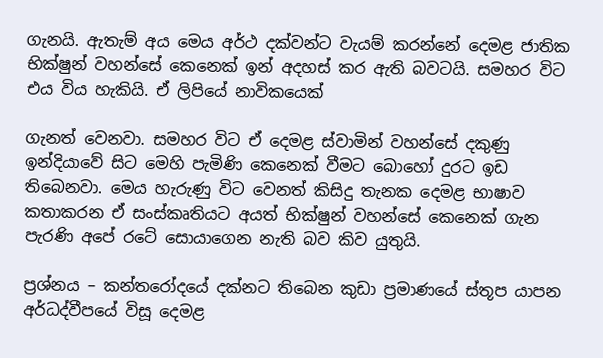ගැනයි. ඇතැම් අය මෙය අර්ථ දක්වන්ට වැයම් කරන්නේ දෙමළ ජාතික භික්ෂුන් වහන්සේ කෙනෙක් ඉන් අදහස් කර ඇති බවටයි. සමහර විට එය විය හැකියි. ඒ ලිපියේ නාවිකයෙක්

ගැනත් වෙනවා. සමහර විට ඒ දෙමළ ස්වාමින් වහන්සේ දකුණු ඉන්දියාවේ සිට මෙහි පැමිණි කෙනෙක් වීමට බොහෝ දුරට ඉඩ තිබෙනවා. මෙය හැරුණු විට වෙනත් කිසිදු තැනක දෙමළ භාෂාව කතාකරන ඒ සංස්කෘතියට අයත් භික්ෂුන් වහන්සේ කෙනෙක් ගැන පැරණි අපේ රටේ සොයාගෙන නැති බව කිව යුතුයි.

ප්‍රශ්නය – කන්තරෝදයේ දක්නට තිබෙන කුඩා ප්‍රමාණයේ ස්තූප යාපන අර්ධද්වීපයේ විසූ දෙමළ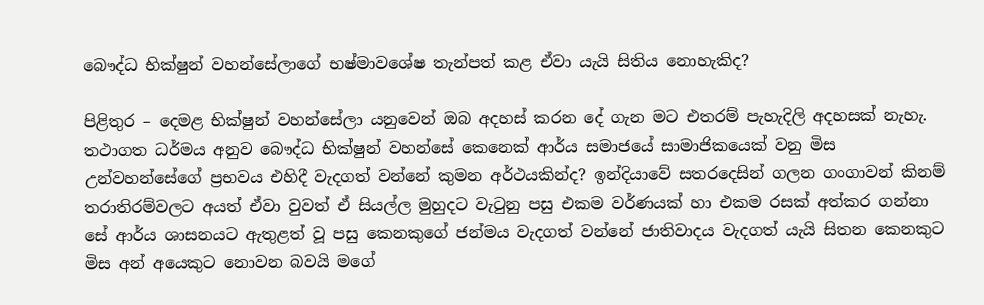බෞද්ධ භික්ෂුන් වහන්සේලාගේ භෂ්මාවශේෂ තැන්පත් කළ ඒවා යැයි සිතිය නොහැකිද?

පිළිතුර – දෙමළ භික්ෂුන් වහන්සේලා යනුවෙන් ඔබ අදහස් කරන දේ ගැන මට එතරම් පැහැදිලි අදහසක් නැහැ. තථාගත ධර්මය අනුව බෞද්ධ භික්ෂුන් වහන්සේ කෙනෙක් ආර්ය සමාජයේ සාමාජිකයෙක් වනු මිස උන්වහන්සේගේ ප්‍රභවය එහිදී වැදගත් වන්නේ කුමන අර්ථයකින්ද? ඉන්දියාවේ සතරදෙසින් ගලන ගංගාවන් කිනම් තරාතිරම්වලට අයත් ඒවා වුවත් ඒ සියල්ල මුහුදට වැටුනු පසු එකම වර්ණයක් හා එකම රසක් අත්කර ගන්නා සේ ආර්ය ශාසනයට ඇතුළත් වූ පසු කෙනකුගේ ජන්මය වැදගත් වන්නේ ජාතිවාදය වැදගත් යැයි සිතන කෙනකුට මිස අන් අයෙකුට නොවන බවයි මගේ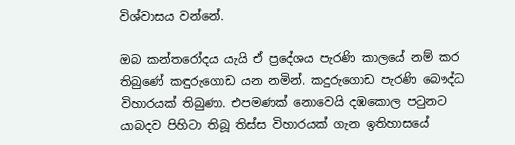විශ්වාසය වන්නේ.

ඔබ කන්තරෝදය යැයි ඒ ප්‍රදේශය පැරණි කාලයේ නම් කර තිබුණේ කඳුරුගොඩ යන නමින්. කදුරුගොඩ පැරණි බෞද්ධ විහාරයක් තිබුණා. එපමණක් නොවෙයි දඹකොල පටුනට යාබදව පිහිටා තිබූ තිස්ස විහාරයක් ගැන ඉතිහාසයේ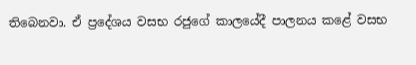තිබෙනවා. ඒ ප්‍රදේශය වසභ රජුගේ කාලයේදී පාලනය කළේ වසභ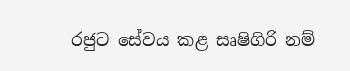රජුට සේවය කළ සෘෂිගිරි නම්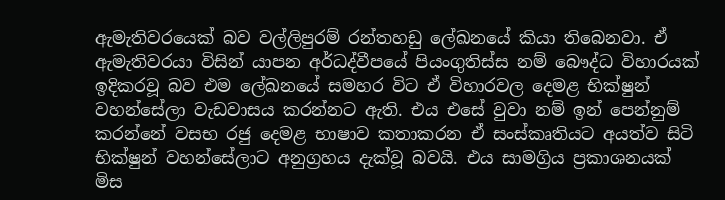ඇමැතිවරයෙක් බව වල්ලිපුරම් රන්තහඩු ලේඛනයේ කියා තිබෙනවා. ඒ ඇමැතිවරයා විසින් යාපන අර්ධද්වීපයේ පියංගුතිස්ස නම් බෞද්ධ විහාරයක් ඉදිකරවූ බව එම ලේඛනයේ සමහර විට ඒ විහාරවල දෙමළ භික්ෂුන් වහන්සේලා වැඩවාසය කරන්නට ඇති. එය එසේ වුවා නම් ඉන් පෙන්නුම් කරන්නේ වසභ රජු දෙමළ භාෂාව කතාකරන ඒ සංස්කෘතියට අයත්ව සිටි භික්ෂුන් වහන්සේලාට අනුග්‍රහය දැක්වූ බවයි. එය සාමග්‍රිය ප්‍රකාශනයක් මිස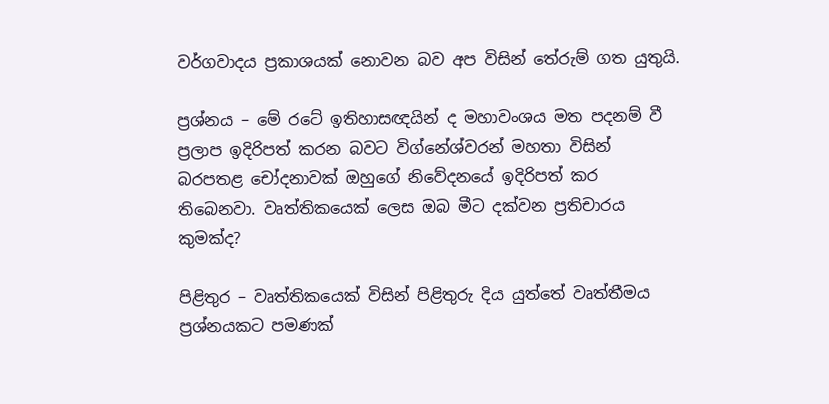වර්ගවාදය ප්‍රකාශයක් නොවන බව අප විසින් තේරුම් ගත යුතුයි.

ප්‍රශ්නය – මේ රටේ ඉතිහාසඥයින් ද මහාවංශය මත පදනම් වී ප්‍රලාප ඉදිරිපත් කරන බවට විග්නේශ්වරන් මහතා විසින් බරපතළ චෝදනාවක් ඔහුගේ නිවේදනයේ ඉදිරිපත් කර තිබෙනවා. වෘත්තිකයෙක් ලෙස ඔබ මීට දක්වන ප්‍රතිචාරය කුමක්ද?

පිළිතුර – වෘත්තිකයෙක් විසින් පිළිතුරු දිය යුත්තේ වෘත්තීමය ප්‍රශ්නයකට පමණක්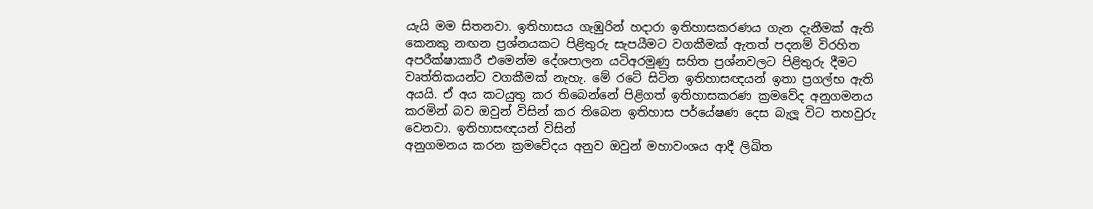යැයි මම සිතනවා. ඉතිහාසය ගැඹුරින් හදාරා ඉතිහාසකරණය ගැන දැනීමක් ඇති කෙනකු නඟන ප්‍රශ්නයකට පිළිතුරු සැපයීමට වගකීමක් ඇතත් පදනම් විරහිත අපරීක්ෂාකාරී එමෙන්ම දේශපාලන යටිඅරමුණු සහිත ප්‍රශ්නවලට පිළිතුරු දීමට වෘත්තිකයන්ට වගකීමක් නැහැ. මේ රටේ සිටින ඉතිහාසඥයන් ඉතා ප්‍රගල්භ ඇති අයයි. ඒ අය කටයුතු කර තිබෙන්නේ පිළිගත් ඉතිහාසකරණ ක්‍රමවේද අනුගමනය කරමින් බව ඔවුන් විසින් කර තිබෙන ඉතිහාස පර්යේෂණ දෙස බැලූ විට තහවුරු වෙනවා. ඉතිහාසඥයන් විසින්
අනුගමනය කරන ක්‍රමවේදය අනුව ඔවුන් මහාවංශය ආදී ලිඛිත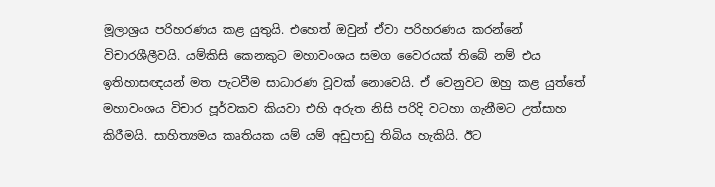මූලාශ්‍රය පරිහරණය කළ යුතුයි. එහෙත් ඔවුන් ඒවා පරිහරණය කරන්නේ විචාරශීලීවයි. යම්කිසි කෙනකුට මහාවංශය සමග වෛරයක් තිබේ නම් එය ඉතිහාසඥයන් මත පැටවීම සාධාරණ වූවක් නොවෙයි. ඒ වෙනුවට ඔහු කළ යුත්තේ මහාවංශය විචාර පූර්වකව කියවා එහි අරුත නිසි පරිදි වටහා ගැනීමට උත්සාහ කිරීමයි. සාහිත්‍යමය කෘතියක යම් යම් අඩුපාඩු තිබිය හැකියි. ඊට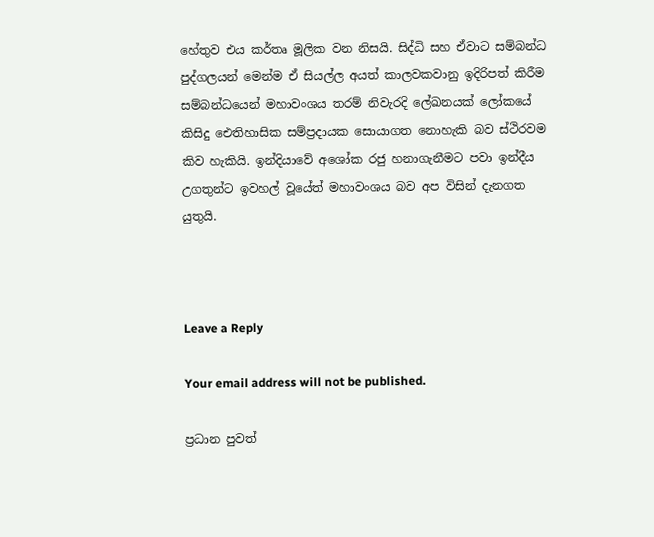හේතුව එය කර්තෘ මූලික වන නිසයි. සිද්ධි සහ ඒවාට සම්බන්ධ පුද්ගලයන් මෙන්ම ඒ සියල්ල අයත් කාලවකවානු ඉදිරිපත් කිරීම සම්බන්ධයෙන් මහාවංශය තරම් නිවැරදි ලේඛනයක් ලෝකයේ කිසිදු ඓතිහාසික සම්ප්‍රදායක සොයාගත නොහැකි බව ස්ථිරවම කිව හැකියි. ඉන්දියාවේ අශෝක රජු හනාගැනීමට පවා ඉන්දීය උගතුන්ට ඉවහල් වූයේත් මහාවංශය බව අප විසින් දැනගත යුතුයි.



Leave a Reply

Your email address will not be published.

ප්‍රධාන පුවත්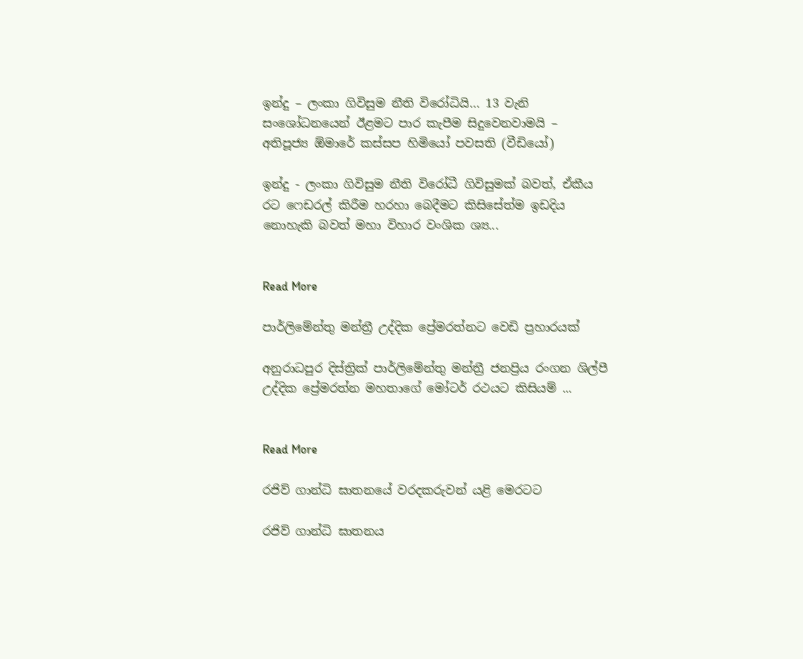ඉන්දු – ලංකා ගිවිසුම නීති විරෝධියි… 13 වැනි සංශෝධනයෙන් ඊළමට පාර කැපීම සිදුවෙනවාමයි – අතිපූජ්‍ය ඕමාරේ කස්සප හිමියෝ පවසති (වීඩියෝ)

ඉන්දු - ලංකා ගිවිසුම නීති විරෝධී ගිවිසුමක් බවත්, ඒකීය රට ෆෙඩරල් කිරීම හරහා බෙදීමට කිසිසේත්ම ඉඩදිය නොහැකි බවත් මහා විහාර වංශික ශ්‍ය...


Read More

පාර්ලිමේන්තු මන්ත්‍රී උද්දික ප්‍රේමරත්නට වෙඩි ප්‍රහාරයක්

අනුරාධපුර දිස්ත්‍රික් පාර්ලිමේන්තු මන්ත්‍රී ජනප්‍රිය රංගන ශිල්පී උද්දික ප්‍රේමරත්න මහතාගේ මෝටර් රථයට කිසියම් ...


Read More

රජිව් ගාන්ධි ඝාතනයේ වරදකරුවන් යළි මෙරටට

රජිව් ගාන්ධි ඝාතනය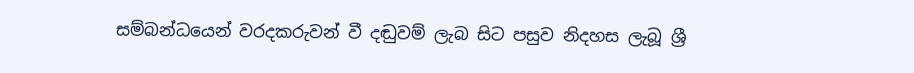සම්බන්ධයෙන් වරදකරුවන් වී දඬුවම් ලැබ සිට පසුව නිදහස ලැබූ ශ්‍රී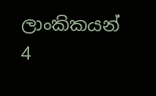ලාංකිකයන් 4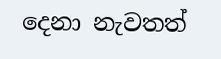දෙනා නැවතත්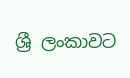ශ්‍රී ලංකාවට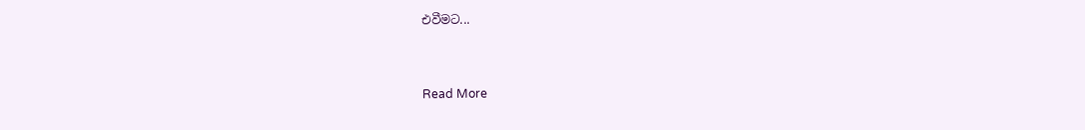එවීමට...


Read More